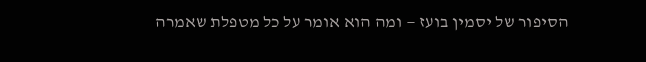הסיפור של יסמין בועז — ומה הוא אומר על כל מטפלת שאמרה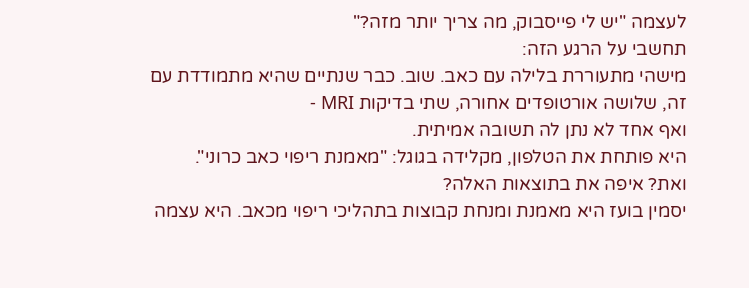לעצמה "יש לי פייסבוק, מה צריך יותר מזה?"
תחשבי על הרגע הזה:
מישהי מתעוררת בלילה עם כאב. שוב. כבר שנתיים שהיא מתמודדת עם זה, שלושה אורטופדים אחורה, שתי בדיקות MRI -
ואף אחד לא נתן לה תשובה אמיתית.
היא פותחת את הטלפון, מקלידה בגוגל: "מאמנת ריפוי כאב כרוני".
ואת? איפה את בתוצאות האלה?
יסמין בועז היא מאמנת ומנחת קבוצות בתהליכי ריפוי מכאב. היא עצמה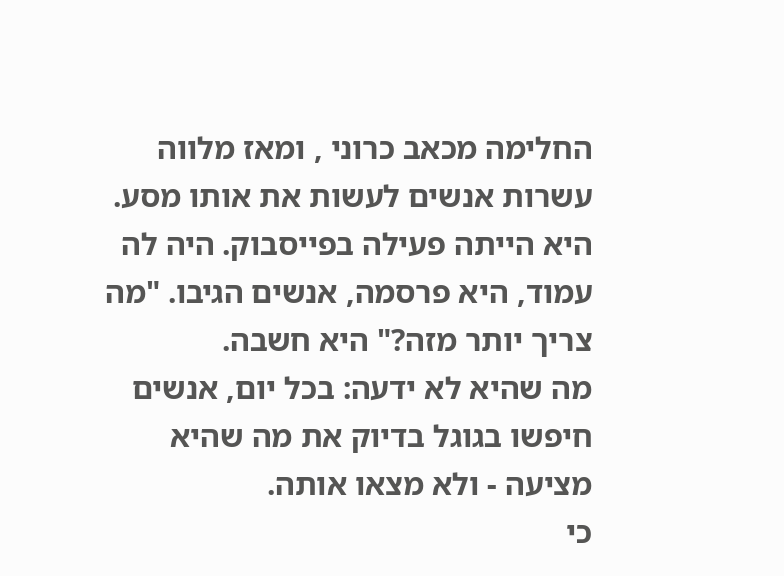החלימה מכאב כרוני , ומאז מלווה עשרות אנשים לעשות את אותו מסע.
היא הייתה פעילה בפייסבוק. היה לה עמוד, היא פרסמה, אנשים הגיבו. "מה צריך יותר מזה?" היא חשבה.
מה שהיא לא ידעה: בכל יום, אנשים חיפשו בגוגל בדיוק את מה שהיא מציעה - ולא מצאו אותה.
כי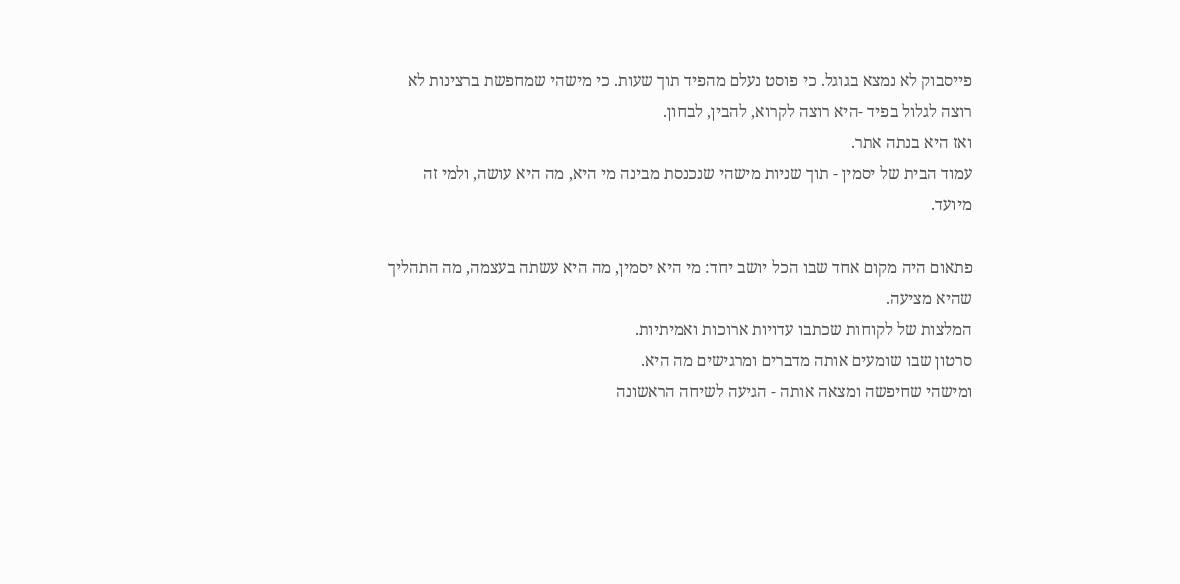פייסבוק לא נמצא בגוגל. כי פוסט נעלם מהפיד תוך שעות. כי מישהי שמחפשת ברצינות לא רוצה לגלול בפיד -היא רוצה לקרוא, להבין, לבחון.
ואז היא בנתה אתר.
עמוד הבית של יסמין - תוך שניות מישהי שנכנסת מבינה מי היא, מה היא עושה, ולמי זה מיועד.

פתאום היה מקום אחד שבו הכל יושב יחד: מי היא יסמין, מה היא עשתה בעצמה, מה התהליך שהיא מציעה.
המלצות של לקוחות שכתבו עדויות ארוכות ואמיתיות.
סרטון שבו שומעים אותה מדברים ומרגישים מה היא.
ומישהי שחיפשה ומצאה אותה - הגיעה לשיחה הראשונה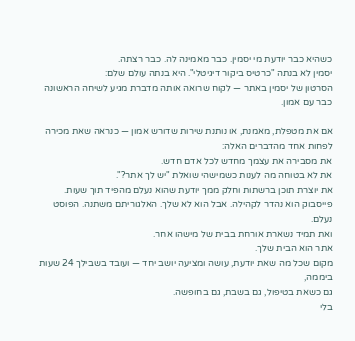כשהיא כבר יודעת מי יסמין. כבר מאמינה לה. כבר רצתה.
יסמין לא בנתה "כרטיס ביקור דיגיטלי". היא בנתה עולם שלם:
הסרטון של יסמין באתר — לקוח שרואה אותה מדברת מגיע לשיחה הראשונה כבר עם אמון.

אם את מטפלת, מאמנת, או נותנת שירות שדורש אמון — כנראה שאת מכירה לפחות אחד מהדברים האלה:
את מסבירה את עצמך מחדש לכל אדם חדש.
את לא בטוחה מה לענות כשמישהי שואלת "יש לך אתר?".
את יוצרת תוכן ברשתות וחלק ממך יודעת שהוא נעלם מהפיד תוך שעות.
פייסבוק הוא נהדר לקהילה. אבל הוא לא שלך. האלגוריתם משתנה. הפוסט נעלם.
ואת תמיד נשארת אורחת בבית של מישהו אחר.
אתר הוא הבית שלך.
מקום שכל מה שאת יודעת, עושה ומציעה יושב יחד — ועובד בשבילך 24 שעות ביממה,
גם כשאת בטיפול, גם בשבת, גם בחופשה.
בלי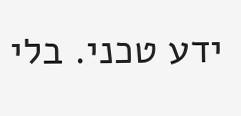ידע טכני. בלי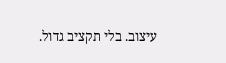עיצוב. בלי תקציב גדול.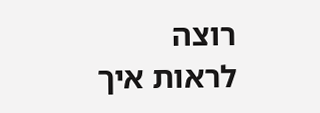רוצה לראות איך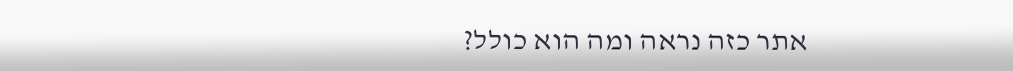אתר כזה נראה ומה הוא כולל?